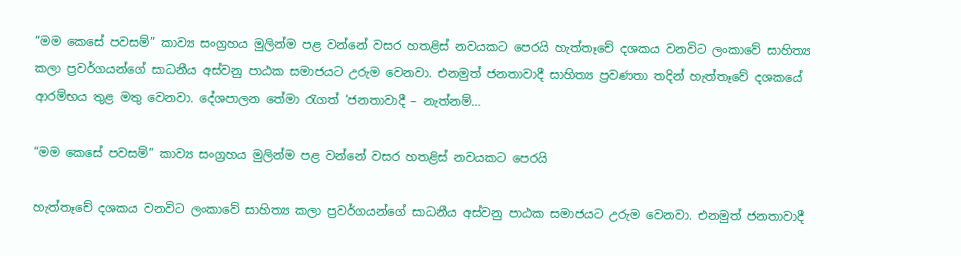“මම කෙසේ පවසම්” කාව්‍ය සංග්‍රහය මුලින්ම පළ වන්නේ වසර හතළිස් නවයකට පෙරයි හැත්තෑචේ දශකය වනවිට ලංකාවේ සාහිත්‍ය කලා ප්‍රවර්ගයන්ගේ සාධනීය අස්වනු පාඨක සමාජයට උරුම වෙනවා. එනමුත් ජනතාවාදී සාහිත්‍ය ප්‍රවණතා තදින් හැත්තෑවේ දශකයේ ආරම්භය තුළ මතු වෙනවා. දේශපාලන තේමා රැගත් ‘ජනතාවාදී – නැත්නම්…

“මම කෙසේ පවසම්” කාව්‍ය සංග්‍රහය මුලින්ම පළ වන්නේ වසර හතළිස් නවයකට පෙරයි

හැත්තෑචේ දශකය වනවිට ලංකාවේ සාහිත්‍ය කලා ප්‍රවර්ගයන්ගේ සාධනීය අස්වනු පාඨක සමාජයට උරුම වෙනවා. එනමුත් ජනතාවාදී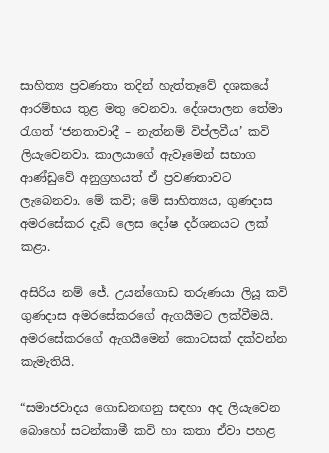සාහිත්‍ය ප්‍රවණතා තදින් හැත්තෑවේ දශකයේ ආරම්භය තුළ මතු වෙනවා. දේශපාලන තේමා රැගත් ‘ජනතාවාදී – නැත්නම් විප්ලවීය’ කවි ලියැවෙනවා. කාලයාගේ ඇවෑමෙන් සභාග ආණ්ඩුවේ අනුග්‍රහයත් ඒ ප්‍රවණතාවට ලැබෙනවා. මේ කවි; මේ සාහිත්‍යය, ගුණදාස අමරසේකර දැඩි ලෙස දෝෂ දර්ශනයට ලක් කළා.

අසිරිය නම් ජේ. උයන්ගොඩ තරුණයා ලියූ කවි ගුණදාස අමරසේකරගේ ඇගයීමට ලක්වීමයි. අමරසේකරගේ ඇගයීමෙන් කොටසක් දක්වන්න කැමැතියි.

“සමාජවාදය ගොඩනඟනු සඳහා අද ලියැවෙන බොහෝ සටන්කාමී කවි හා කතා ඒවා පහළ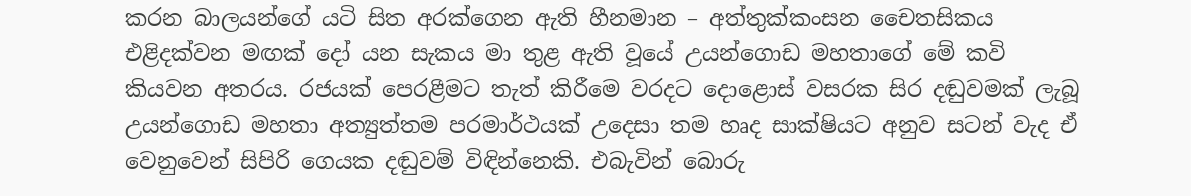කරන බාලයන්ගේ යටි සිත අරක්ගෙන ඇති හීනමාන – අත්තුක්කංසන චෛතසිකය එළිදක්වන මඟක් දෝ යන සැකය මා තුළ ඇති වූයේ උයන්ගොඩ මහතාගේ මේ කවි කියවන අතරය. රජයක් පෙරළීමට තැත් කිරීමෙ වරදට දොළොස් වසරක සිර දඬුවමක් ලැබූ උයන්ගොඩ මහතා අත්‍යුත්තම පරමාර්ථයක් උදෙසා තම හෘද සාක්ෂියට අනුව සටන් වැද ඒ වෙනුවෙන් සිපිරි ගෙයක දඬුවම් විඳින්නෙකි. එබැවින් බොරු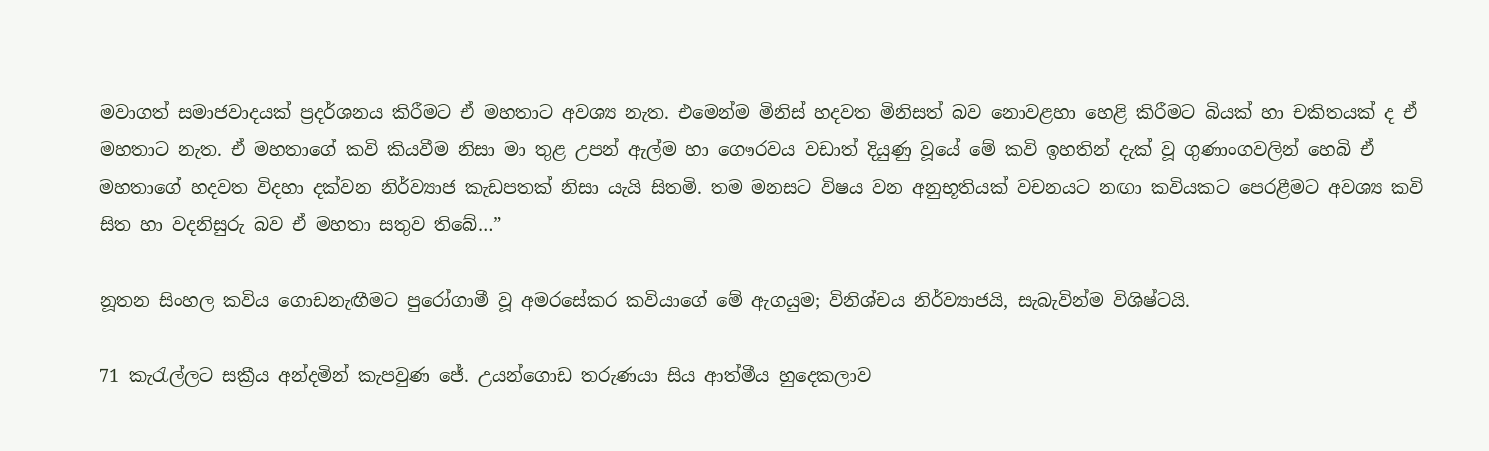මවාගත් සමාජවාදයක් ප්‍රදර්ශනය කිරීමට ඒ මහතාට අවශ්‍ය නැත. එමෙන්ම මිනිස් හදවත මිනිසත් බව නොවළහා හෙළි කිරීමට බියක් හා චකිතයක් ද ඒ මහතාට නැත. ඒ මහතාගේ කවි කියවීම නිසා මා තුළ උපන් ඇල්ම හා ගෞරවය වඩාත් දියුණු වූයේ මේ කවි ඉහතින් දැක් වූ ගුණාංගවලින් හෙබි ඒ මහතාගේ හදවත විදහා දක්වන නිර්ව්‍යාජ කැඩපතක් නිසා යැයි සිතමි. තම මනසට විෂය වන අනුභූතියක් වචනයට නඟා කවියකට පෙරළීමට අවශ්‍ය කවි සිත හා වදනිසුරු බව ඒ මහතා සතුව තිබේ…”

නූතන සිංහල කවිය ගොඩනැඟීමට පුරෝගාමී වූ අමරසේකර කවියාගේ මේ ඇගයුම; විනිශ්චය නිර්ව්‍යාජයි, සැබැවින්ම විශිෂ්ටයි.

71 කැරැල්ලට සක්‍රීය අන්දමින් කැපවුණ ජේ. උයන්ගොඩ තරුණයා සිය ආත්මීය හුදෙකලාව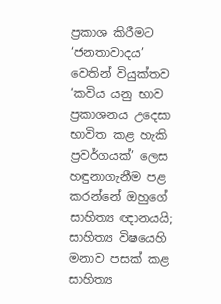ප්‍රකාශ කිරීමට ‘ජනතාවාදය’ වෙතින් වියුක්තව ‘කවිය යනු භාව ප්‍රකාශනය උදෙසා භාවිත කළ හැකි ප්‍රවර්ගයක්’ ලෙස හඳුනාගැනීම පළ කරන්නේ ඔහුගේ සාහිත්‍ය ඥානයයි; සාහිත්‍ය විෂයෙහි මනාව පසක් කළ සාහිත්‍ය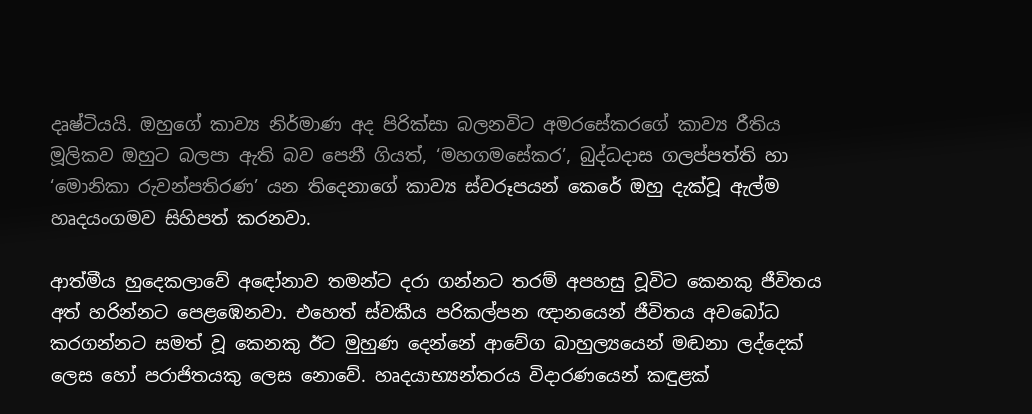දෘෂ්ටියයි. ඔහුගේ කාව්‍ය නිර්මාණ අද පිරික්සා බලනවිට අමරසේකරගේ කාව්‍ය රීතිය මූලිකව ඔහුට බලපා ඇති බව පෙනී ගියත්, ‘මහගමසේකර’, බුද්ධදාස ගලප්පත්ති හා ‘මොනිකා රුවන්පතිරණ’ යන තිදෙනාගේ කාව්‍ය ස්වරූපයන් කෙරේ ඔහු දැක්වූ ඇල්ම හෘදයංගමව සිහිපත් කරනවා.

ආත්මීය හුදෙකලාවේ අඳෝනාව තමන්ට දරා ගන්නට තරම් අපහසු වූවිට කෙනකු ජීවිතය අත් හරින්නට පෙළඹෙනවා. එහෙත් ස්වකීය පරිකල්පන ඥානයෙන් ජීවිතය අවබෝධ කරගන්නට සමත් වූ කෙනකු ඊට මුහුණ දෙන්නේ ආවේග බාහුල්‍යයෙන් මඬනා ලද්දෙක් ලෙස හෝ පරාජිතයකු ලෙස නොවේ. හෘදයාභ්‍යන්තරය විදාරණයෙන් කඳුළක්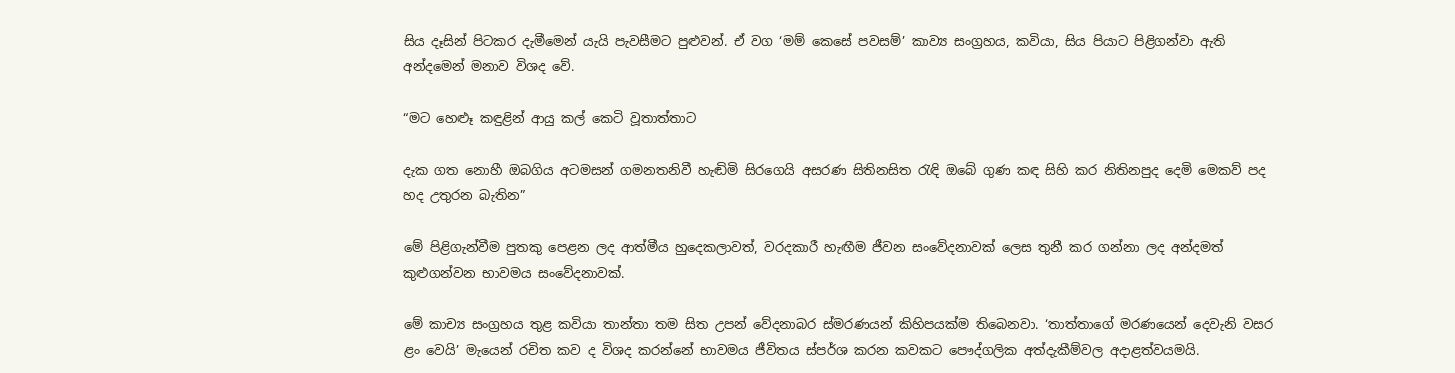සිය දෑසින් පිටකර දැමීමෙන් යැයි පැවසීමට පුළුවන්. ඒ වග ‘මම් කෙසේ පවසම්’ කාව්‍ය සංග්‍රහය, කවියා, සිය පියාට පිළිගන්වා ඇති අන්දමෙන් මනාව විශද වේ.

“මට හෙළුෑ කඳුළින් ආයු කල් කෙටි වූතාත්තාට

දැක ගත නොහී ඔබගිය අටමසන් ගමනතනිවී හැඬිමි සිරගෙයි අසරණ සිතිනසිත රැඳි ඔබේ ගුණ කඳ සිහි කර නිතිනපුද දෙමි මෙකව් පද හද උතුරන බැතින”

මේ පිළිගැන්වීම පුතකු පෙළන ලද ආත්මීය හුදෙකලාවත්, වරදකාරී හැඟීම ජීවන සංවේදනාවක් ලෙස තුනී කර ගන්නා ලද අන්දමත් කුළුගන්වන භාවමය සංවේදනාවක්.

මේ කාච්‍ය සංග්‍රහය තුළ කවියා තාන්තා තම සිත උපන් වේදනාබර ස්මරණයන් කිහිපයක්ම තිබෙනවා. ‘තාත්තාගේ මරණයෙන් දෙවැනි වසර ළං වෙයි’ මැයෙන් රචිත කව ද විශද කරන්නේ භාවමය ජීවිතය ස්පර්ශ කරන කවකට පෞද්ගලික අත්දැකීම්වල අදාළත්වයමයි.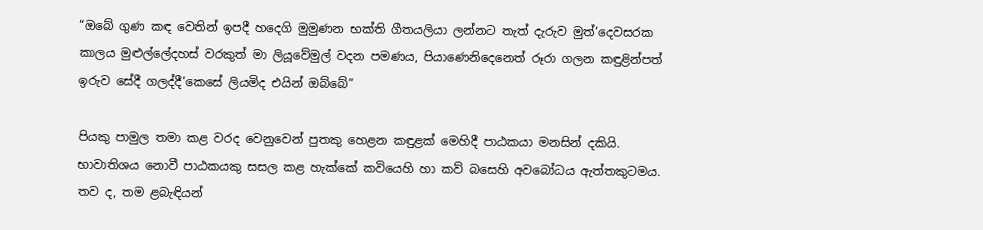“ඔබේ ගුණ කඳ වෙතින් ඉපදී හදෙගි මුමුණන භක්ති ගීතයලියා ලන්නට තැත් දැරුව මුත්‘දෙවසරක කාලය මුළුල්ලේදහස් වරකුත් මා ලියූවේමුල් වදන පමණය, පියාණෙනිදෙනෙත් රූරා ගලන කඳුළින්පත් ඉරුව සේදී ගලද්දී‘කෙසේ ලියමිද එයින් ඔබ්බේ”

පියකු පාමුල තමා කළ වරද වෙනුවෙන් පුතකු හෙළන කඳුළක් මෙහිදී පාඨකයා මනසින් දකියි. භාවාතිශය නොවී පාඨකයකු සසල කළ හැක්කේ කවියෙහි හා කව් බසෙහි අවබෝධය ඇත්තකුටමය. තව ද, තම ළබැඳියන්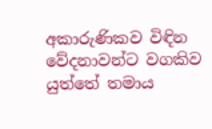අකාරුණිකව විඳින වේදනාවන්ට වගකිව යුත්තේ තමාය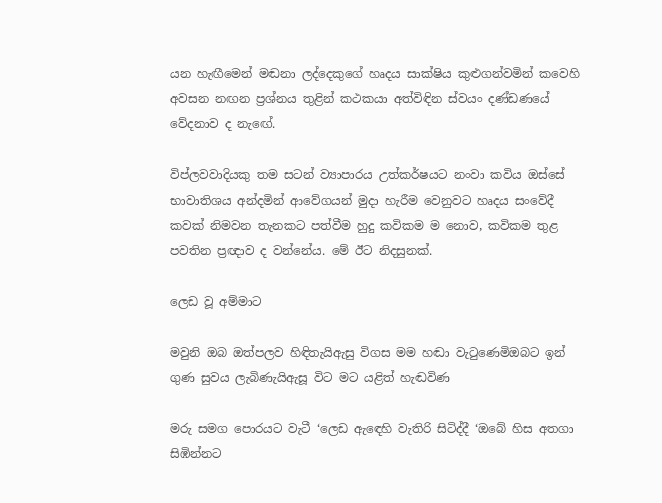යන හැඟීමෙන් මඬනා ලද්දෙකුගේ හෘදය සාක්ෂිය කුළුගන්වමින් කවෙහි අවසන නඟන ප්‍රශ්නය තුළින් කථකයා අත්විඳින ස්වයං දණ්ඩණයේ වේදනාව ද නැඟේ.

විප්ලවවාදියකු තම සටන් ව්‍යාපාරය උත්කර්ෂයට නංවා කවිය ඔස්සේ භාවාතිශය අන්දමින් ආවේගයන් මුදා හැරීම වෙනුවට හෘදය සංවේදී කවක් නිමවන තැනකට පත්වීම හුදු කවිකම ම නොව, කවිකම තුළ පවතින ප්‍රඥාව ද වන්නේය. මේ ඊට නිදසුනක්.

ලෙඩ වූ අම්මාට

මවුනි ඔබ ඔත්පලව හිඳිතැයිඇසු විගස මම හඬා වැටුණෙමිඔබට ඉන් ගුණ සුවය ලැබිණැයිඇසූ විට මට යළිත් හැඬවිණ

මරු සමග පොරයට වැටී ‘ලෙඩ ඇඳෙහි වැතිරි සිටිද්දී ‘ඔබේ හිස අතගා සිඹින්නට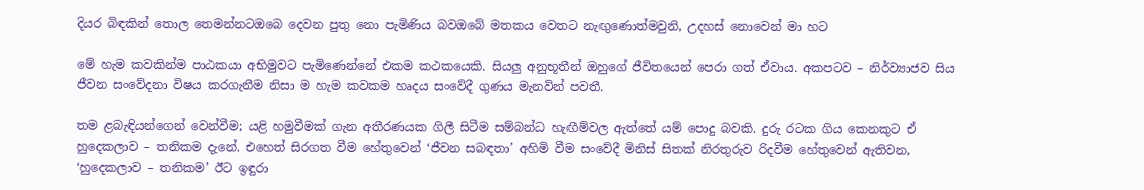දියර බිඳකින් තොල තෙමන්නටඔබෙ දෙවන පුතු නො පැමිණිය බවඔබේ මතකය වෙතට නැඟුණොත්මවුනි, උදහස් නොවෙන් මා හට

මේ හැම කවකින්ම පාඨකයා අභිමුවට පැමිණෙන්නේ එකම කථකයෙකි. සියලු අනුභූතීන් ඔහුගේ ජීවිතයෙන් පෙරා ගත් ඒවාය. අකපටව – නිර්ව්‍යාජව සිය ජීවන සංවේදනා විෂය කරගැනීම නිසා ම හැම කවකම හෘදය සංවේදී ගුණය මැනවින් පවතී.

තම ළබැඳියන්ගෙන් වෙන්වීම; යළි හමුවීමක් ගැන අතීරණයක ගිලී සිටීම සම්බන්ධ හැඟීම්වල ඇත්තේ යම් පොදු බවකි. දුරු රටක ගිය කෙනකුට ඒ හුදෙකලාව – තනිකම දැනේ. එහෙත් සිරගත වීම හේතුවෙන් ‘ජීවන සබඳතා’ අහිමි වීම සංවේදී මිනිස් සිතක් නිරතුරුව රිදවීම හේතුවෙන් ඇතිවන, ‘හුදෙකලාව – තනිකම’ ඊට ඉඳුරා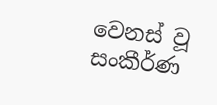වෙනස් වූ සංකීර්ණ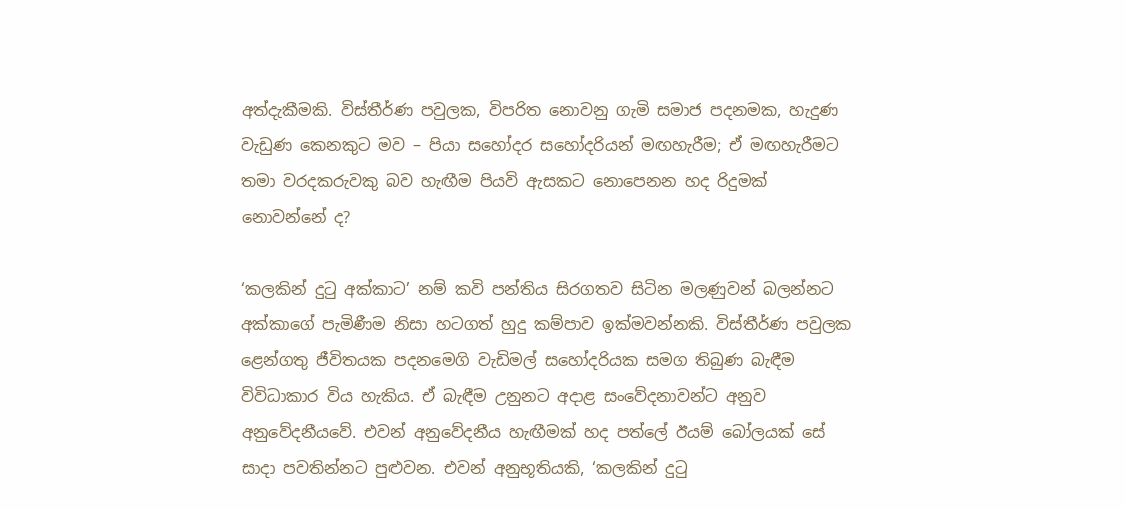අත්දැකීමකි. විස්තීර්ණ පවුලක, විපරිත නොවනු ගැමි සමාජ පදනමක, හැදුණ වැඩුණ කෙනකුට මව – පියා සහෝදර සහෝදරියන් මඟහැරීම; ඒ මඟහැරීමට තමා වරදකරුවකු බව හැඟීම පියවි ඇසකට නොපෙනන හද රිදුමක් නොවන්නේ ද?

‘කලකින් දුටු අක්කාට’ නම් කවි පන්තිය සිරගතව සිටින මලණුවන් බලන්නට අක්කාගේ පැමිණීම නිසා හටගත් හුදු කම්පාව ඉක්මවන්නකි. විස්තීර්ණ පවුලක ළෙන්ගතු ජීවිතයක පදනමෙගි වැඩිමල් සහෝදරියක සමග තිබුණ බැඳීම විවිධාකාර විය හැකිය. ඒ බැඳීම උනුනට අදාළ සංවේදනාවන්ට අනුව අනුවේදනීයවේ. එවන් අනුවේදනීය හැඟීමක් හද පත්ලේ ඊයම් බෝලයක් සේ සාදා පවතින්නට පුළුවන. එවන් අනුභූතියකි, ‘කලකින් දුටු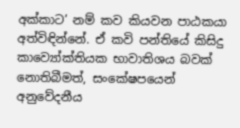අක්කාට’ නම් කව කියවන පාඨකයා අත්විඳින්නේ. ඒ කවි පන්තියේ කිසිදු කාව්‍යෝක්තියක භාවාතිශය බවක් නොතිබීමත්, සංකේෂපයෙන් අනුවේදනීය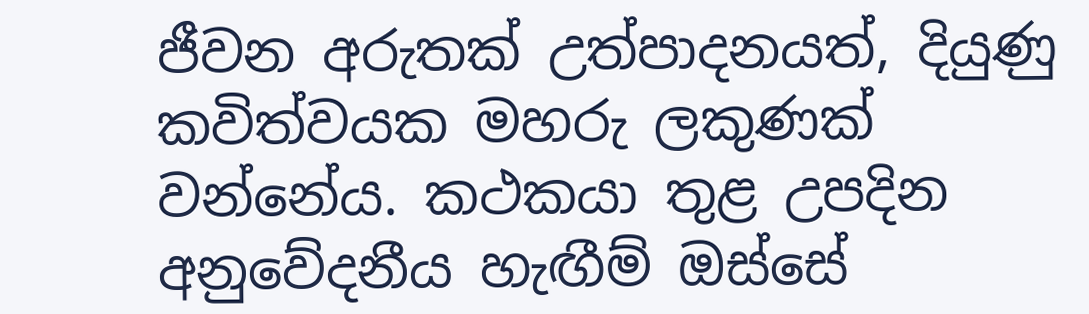ජීවන අරුතක් උත්පාදනයත්, දියුණු කවිත්වයක මහරු ලකුණක් වන්නේය. කථකයා තුළ උපදින අනුවේදනීය හැඟීම් ඔස්සේ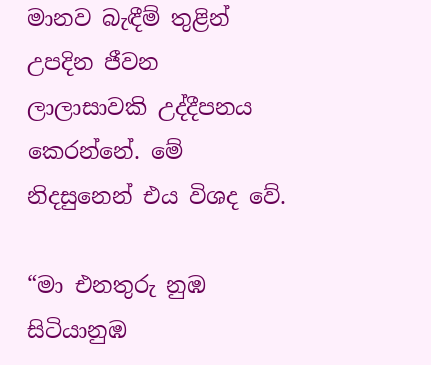මානව බැඳීම් තුළින් උපදින ජීවන ලාලාසාවකි උද්දීපනය කෙරන්නේ. මේ නිදසුනෙන් එය විශද වේ.

“මා එනතුරු නුඹ සිටියානුඹ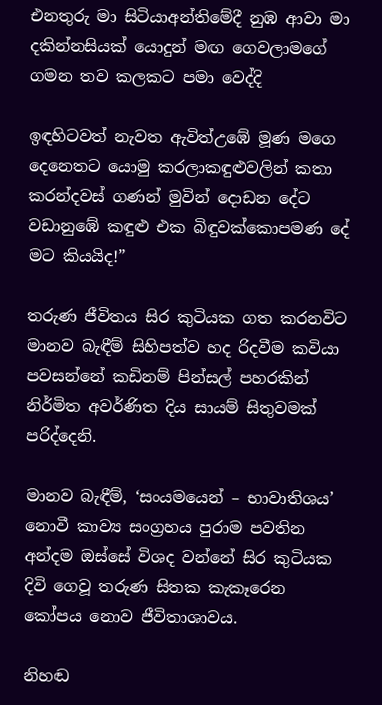එනතුරු මා සිටියාඅන්තිමේදී නුඹ ආවා මා දකින්නසියක් යොදුන් මඟ ගෙවලාමගේ ගමන තව කලකට පමා වෙද්දි

ඉඳහිටවත් නැවත ඇවිත්උඹේ මූණ මගෙ දෙනෙතට යොමු කරලාකඳුළුවලින් කතා කරන්දවස් ගණන් මුවින් දොඩන දේට වඩානුඹේ කඳුළු එක බිඳුවක්කොපමණ දේ මට කියයිද!”

තරුණ ජීවිතය සිර කුටියක ගත කරනවිට මානව බැඳීම් සිහිපත්ව හද රිදවීම කවියා පවසන්නේ කඩිනම් පින්සල් පහරකින් නිර්මිත අවර්ණිත දිය සායම් සිතුවමක් පරිද්දෙනි.

මානව බැඳීම්, ‘සංයමයෙන් – භාවාතිශය’ නොවී කාව්‍ය සංග්‍රහය පුරාම පවතින අන්දම ඔස්සේ විශද වන්නේ සිර කුටියක දිවි ගෙවූ තරුණ සිතක කැකෑරෙන කෝපය නොව ජීවිතාශාවය.

නිහඬ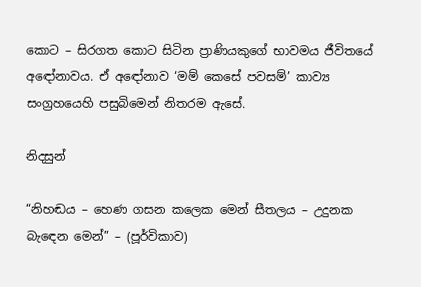කොට – සිරගත කොට සිටින ප්‍රාණියකුගේ භාවමය ජීවිතයේ අඳෝනාවය. ඒ අඳෝනාව ‘මම් කෙසේ පවසම්’ කාව්‍ය සංග්‍රහයෙහි පසුබිමෙන් නිතරම ඇසේ.

නිදසුන්

“නිහඬය – හෙණ ගසන කලෙක මෙන් සීතලය – උදුනක බැඳෙන මෙන්” – (පූර්විකාව)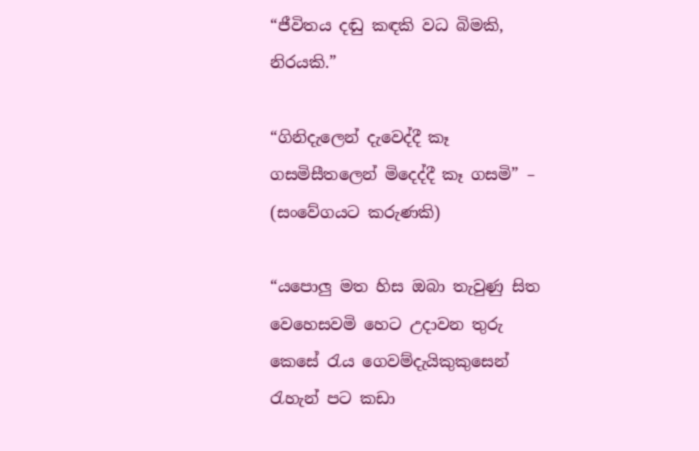“ජීවිතය දඬු කඳකි වධ බිමකි, නිරයකි.”

“ගිනිදැලෙන් දැවෙද්දී කෑ ගසමිසීතලෙන් මිදෙද්දී කෑ ගසමි” – (සංවේගයට කරුණකි)

“යපොලු මත හිස ඔබා තැවුණු සිත වෙහෙසවමි හෙට උදාවන තුරු කෙසේ රැය ගෙවම්දැයිකුකුසෙන් රැහැන් පට කඩා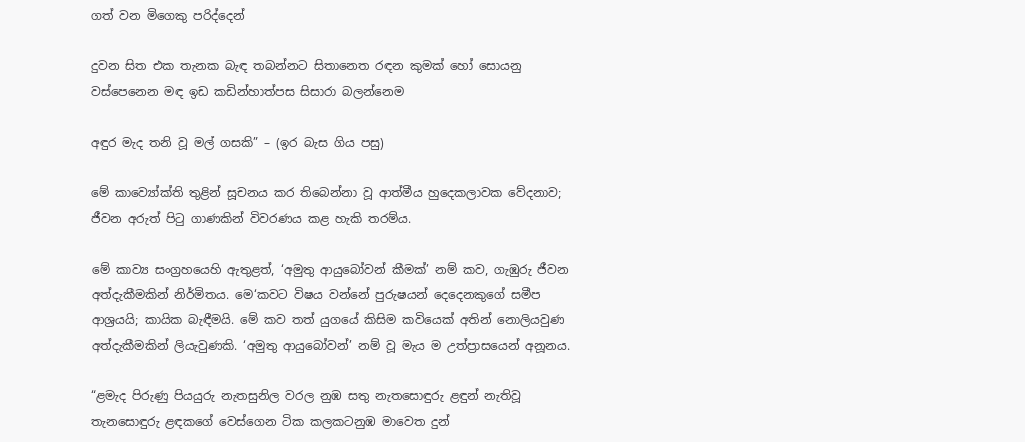ගත් වන මිගෙකු පරිද්දෙන්

දුවන සිත එක තැනක බැඳ තබන්නට සිතානෙත රඳන කුමක් හෝ සොයනු වස්පෙනෙන මඳ ඉඩ කඩින්හාත්පස සිසාරා බලන්නෙම

අඳුර මැද තනි වූ මල් ගසකි” – (ඉර බැස ගිය පසු)

මේ කාව්‍යෝක්ති තුළින් සූචනය කර තිබෙන්නා වූ ආත්මීය හුදෙකලාවක වේදනාව; ජීවන අරුත් පිටු ගාණකින් විවරණය කළ හැකි තරම්ය.

මේ කාව්‍ය සංග්‍රහයෙහි ඇතුළත්, ‘අමුතු ආයුබෝවන් කීමක්’ නම් කව, ගැඹුරු ජීවන අත්දැකීමකින් නිර්මිතය. මෙ‘කවට විෂය වන්නේ පුරුෂයන් දෙදෙනකුගේ සමීප ආශ්‍රයයි; කායික බැඳීමයි. මේ කව තත් යුගයේ කිසිම කවියෙක් අතින් නොලියවුණ අත්දැකීමකින් ලියැවුණකි. ‘අමුතු ආයුබෝවන්’ නම් වූ මැය ම උත්ප්‍රාසයෙන් අනූනය.

“ළමැද පිරුණු පියයුරු නැතසුනිල වරල නුඹ සතු නැතසොඳුරු ළඳුන් නැතිවූ තැනසොඳුරු ළඳකගේ වෙස්ගෙන ටික කලකටනුඹ මාවෙත දුන්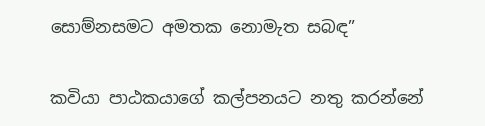සොම්නසමට අමතක නොමැත සබඳ”

කවියා පාඨකයාගේ කල්පනයට නතු කරන්නේ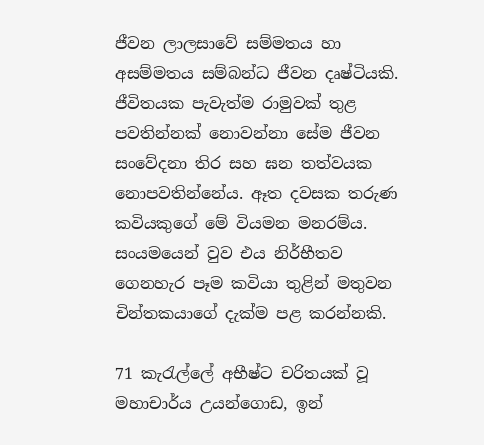ජීවන ලාලසාවේ සම්මතය හා අසම්මතය සම්බන්ධ ජීවන දෘෂ්ටියකි. ජීවිතයක පැවැත්ම රාමුවක් තුළ පවතින්නක් නොවන්නා සේම ජීවන සංවේදනා තිර සහ ඝන තත්වයක නොපවතින්නේය. ඈත දවසක තරුණ කවියකුගේ මේ වියමන මනරම්ය. සංයමයෙන් වුව එය නිර්භීතව ගෙනහැර පෑම කවියා තුළින් මතුවන චින්තකයාගේ දැක්ම පළ කරන්නකි.

71 කැරැල්ලේ අභීෂ්ට චරිතයක් වූ මහාචාර්ය උයන්ගොඩ, ඉන්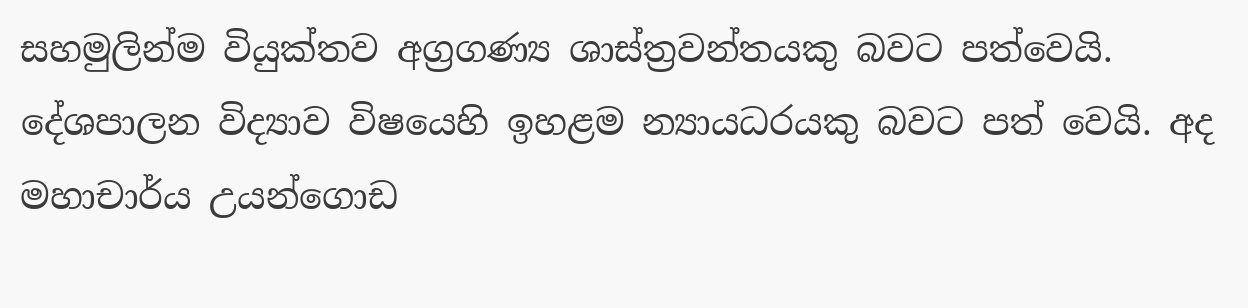සහමුලින්ම වියුක්තව අග්‍රගණ්‍ය ශාස්ත්‍රවන්තයකු බවට පත්වෙයි. දේශපාලන විද්‍යාව විෂයෙහි ඉහළම න්‍යායධරයකු බවට පත් වෙයි. අද මහාචාර්ය උයන්ගොඩ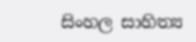සිංහල සාහිත්‍ය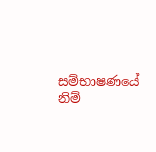සම්භාෂණයේ නිම්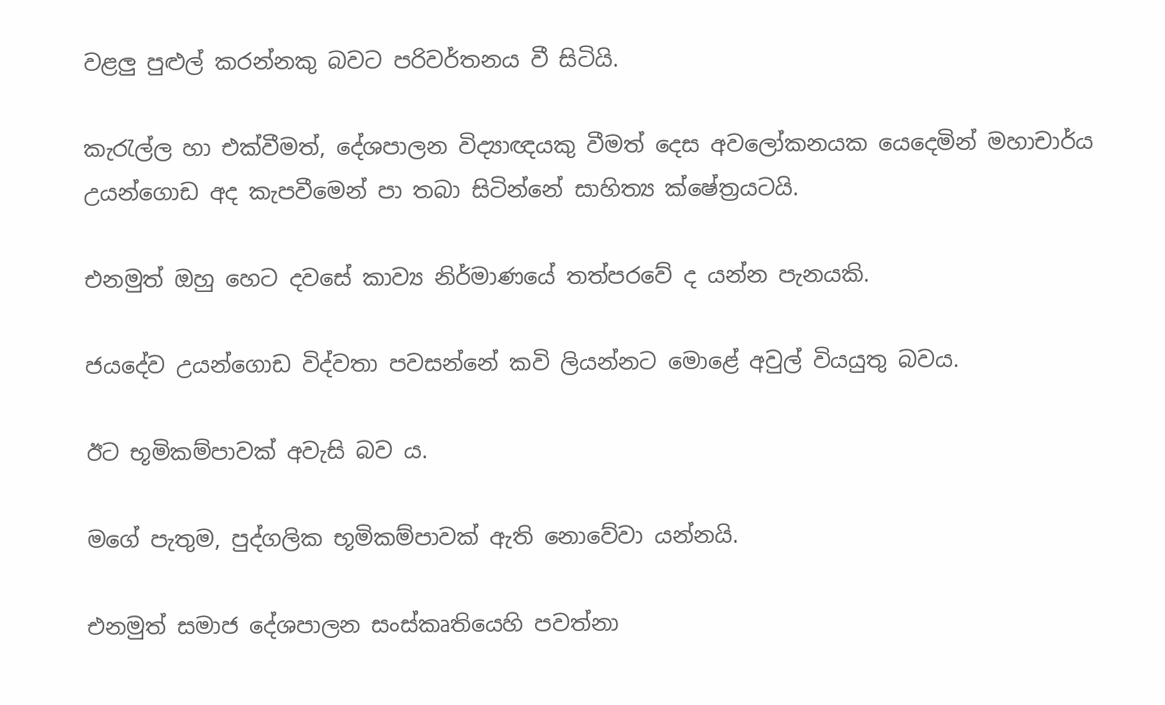වළලු පුළුල් කරන්නකු බවට පරිවර්තනය වී සිටියි.

කැරැල්ල හා එක්වීමත්, දේශපාලන විද්‍යාඥයකු වීමත් දෙස අවලෝකනයක යෙදෙමින් මහාචාර්ය උයන්ගොඩ අද කැපවීමෙන් පා තබා සිටින්නේ සාහිත්‍ය ක්ෂේත්‍රයටයි.

එනමුත් ඔහු හෙට දවසේ කාව්‍ය නිර්මාණයේ තත්පරවේ ද යන්න පැනයකි.

ජයදේව උයන්ගොඩ විද්වතා පවසන්නේ කවි ලියන්නට මොළේ අවුල් වියයුතු බවය.

ඊට භූමිකම්පාවක් අවැසි බව ය.

මගේ පැතුම, පුද්ගලික භූමිකම්පාවක් ඇති නොවේවා යන්නයි.

එනමුත් සමාජ දේශපාලන සංස්කෘතියෙහි පවත්නා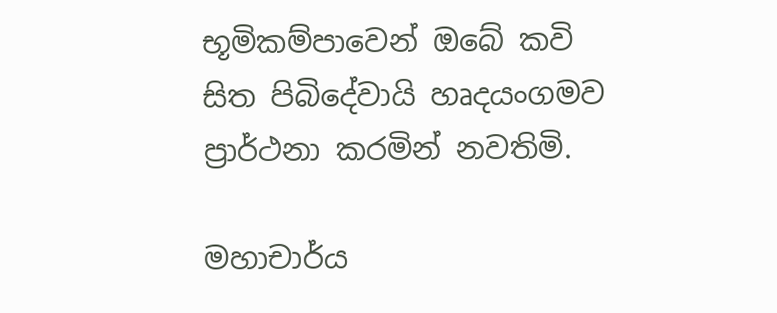භූමිකම්පාවෙන් ඔබේ කවි සිත පිබිදේවායි හෘදයංගමව ප්‍රාර්ථනා කරමින් නවතිමි.

මහාචාර්ය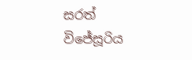සරත් විජේසූරිය